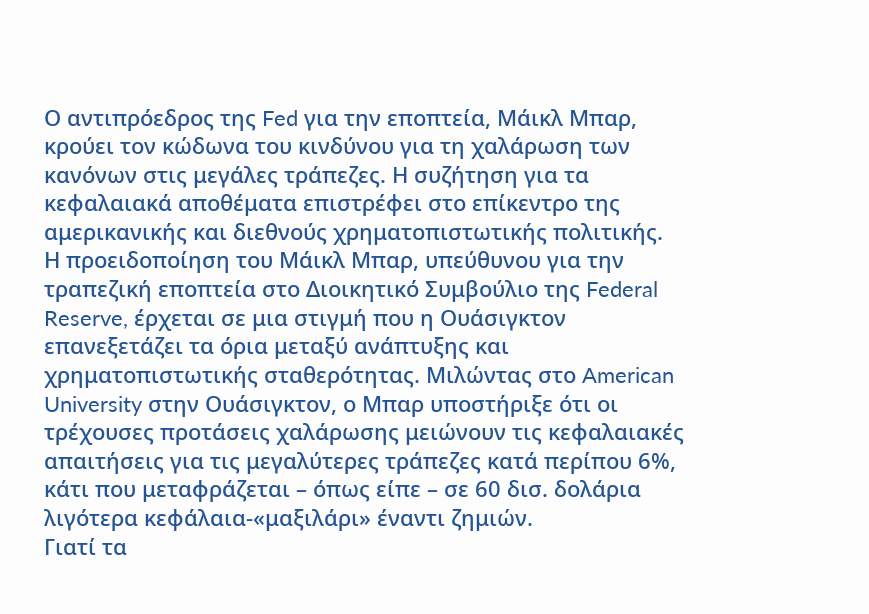Ο αντιπρόεδρος της Fed για την εποπτεία, Μάικλ Μπαρ, κρούει τον κώδωνα του κινδύνου για τη χαλάρωση των κανόνων στις μεγάλες τράπεζες. Η συζήτηση για τα κεφαλαιακά αποθέματα επιστρέφει στο επίκεντρο της αμερικανικής και διεθνούς χρηματοπιστωτικής πολιτικής.
Η προειδοποίηση του Μάικλ Μπαρ, υπεύθυνου για την τραπεζική εποπτεία στο Διοικητικό Συμβούλιο της Federal Reserve, έρχεται σε μια στιγμή που η Ουάσιγκτον επανεξετάζει τα όρια μεταξύ ανάπτυξης και χρηματοπιστωτικής σταθερότητας. Μιλώντας στο American University στην Ουάσιγκτον, ο Μπαρ υποστήριξε ότι οι τρέχουσες προτάσεις χαλάρωσης μειώνουν τις κεφαλαιακές απαιτήσεις για τις μεγαλύτερες τράπεζες κατά περίπου 6%, κάτι που μεταφράζεται – όπως είπε – σε 60 δισ. δολάρια λιγότερα κεφάλαια-«μαξιλάρι» έναντι ζημιών.
Γιατί τα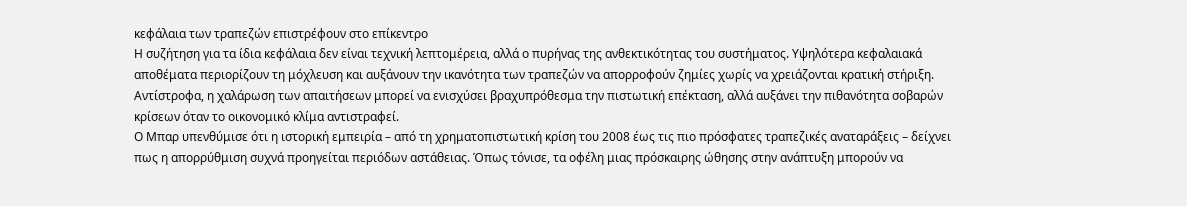κεφάλαια των τραπεζών επιστρέφουν στο επίκεντρο
Η συζήτηση για τα ίδια κεφάλαια δεν είναι τεχνική λεπτομέρεια, αλλά ο πυρήνας της ανθεκτικότητας του συστήματος. Υψηλότερα κεφαλαιακά αποθέματα περιορίζουν τη μόχλευση και αυξάνουν την ικανότητα των τραπεζών να απορροφούν ζημίες χωρίς να χρειάζονται κρατική στήριξη. Αντίστροφα, η χαλάρωση των απαιτήσεων μπορεί να ενισχύσει βραχυπρόθεσμα την πιστωτική επέκταση, αλλά αυξάνει την πιθανότητα σοβαρών κρίσεων όταν το οικονομικό κλίμα αντιστραφεί.
Ο Μπαρ υπενθύμισε ότι η ιστορική εμπειρία – από τη χρηματοπιστωτική κρίση του 2008 έως τις πιο πρόσφατες τραπεζικές αναταράξεις – δείχνει πως η απορρύθμιση συχνά προηγείται περιόδων αστάθειας. Όπως τόνισε, τα οφέλη μιας πρόσκαιρης ώθησης στην ανάπτυξη μπορούν να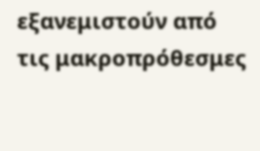εξανεμιστούν από τις μακροπρόθεσμες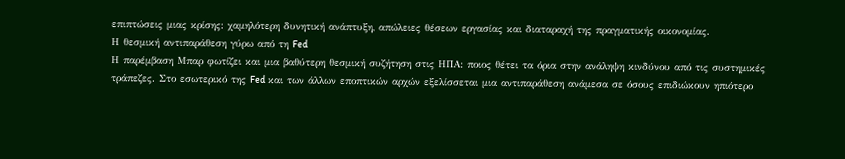επιπτώσεις μιας κρίσης: χαμηλότερη δυνητική ανάπτυξη, απώλειες θέσεων εργασίας και διαταραχή της πραγματικής οικονομίας.
Η θεσμική αντιπαράθεση γύρω από τη Fed
Η παρέμβαση Μπαρ φωτίζει και μια βαθύτερη θεσμική συζήτηση στις ΗΠΑ: ποιος θέτει τα όρια στην ανάληψη κινδύνου από τις συστημικές τράπεζες. Στο εσωτερικό της Fed και των άλλων εποπτικών αρχών εξελίσσεται μια αντιπαράθεση ανάμεσα σε όσους επιδιώκουν ηπιότερο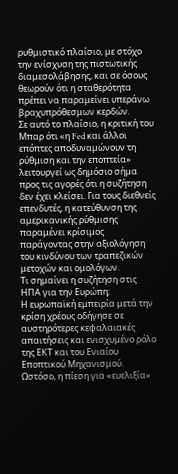ρυθμιστικό πλαίσιο, με στόχο την ενίσχυση της πιστωτικής διαμεσολάβησης, και σε όσους θεωρούν ότι η σταθερότητα πρέπει να παραμείνει υπεράνω βραχυπρόθεσμων κερδών.
Σε αυτό το πλαίσιο, η κριτική του Μπαρ ότι «η Fed και άλλοι επόπτες αποδυναμώνουν τη ρύθμιση και την εποπτεία» λειτουργεί ως δημόσιο σήμα προς τις αγορές ότι η συζήτηση δεν έχει κλείσει. Για τους διεθνείς επενδυτές, η κατεύθυνση της αμερικανικής ρύθμισης παραμένει κρίσιμος παράγοντας στην αξιολόγηση του κινδύνου των τραπεζικών μετοχών και ομολόγων.
Τι σημαίνει η συζήτηση στις ΗΠΑ για την Ευρώπη;
Η ευρωπαϊκή εμπειρία μετά την κρίση χρέους οδήγησε σε αυστηρότερες κεφαλαιακές απαιτήσεις και ενισχυμένο ρόλο της ΕΚΤ και του Ενιαίου Εποπτικού Μηχανισμού. Ωστόσο, η πίεση για «ευελιξία»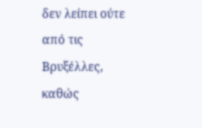δεν λείπει ούτε από τις Βρυξέλλες, καθώς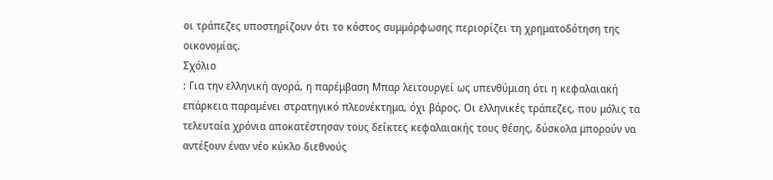οι τράπεζες υποστηρίζουν ότι το κόστος συμμόρφωσης περιορίζει τη χρηματοδότηση της οικονομίας.
Σχόλιο
: Για την ελληνική αγορά, η παρέμβαση Μπαρ λειτουργεί ως υπενθύμιση ότι η κεφαλαιακή επάρκεια παραμένει στρατηγικό πλεονέκτημα, όχι βάρος. Οι ελληνικές τράπεζες, που μόλις τα τελευταία χρόνια αποκατέστησαν τους δείκτες κεφαλαιακής τους θέσης, δύσκολα μπορούν να αντέξουν έναν νέο κύκλο διεθνούς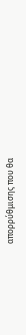απορρύθμισης που θα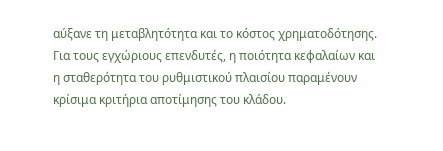αύξανε τη μεταβλητότητα και το κόστος χρηματοδότησης. Για τους εγχώριους επενδυτές, η ποιότητα κεφαλαίων και η σταθερότητα του ρυθμιστικού πλαισίου παραμένουν κρίσιμα κριτήρια αποτίμησης του κλάδου.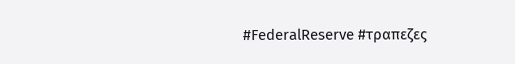#FederalReserve #τραπεζες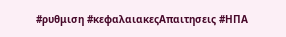#ρυθμιση #κεφαλαιακεςΑπαιτησεις #ΗΠΑ